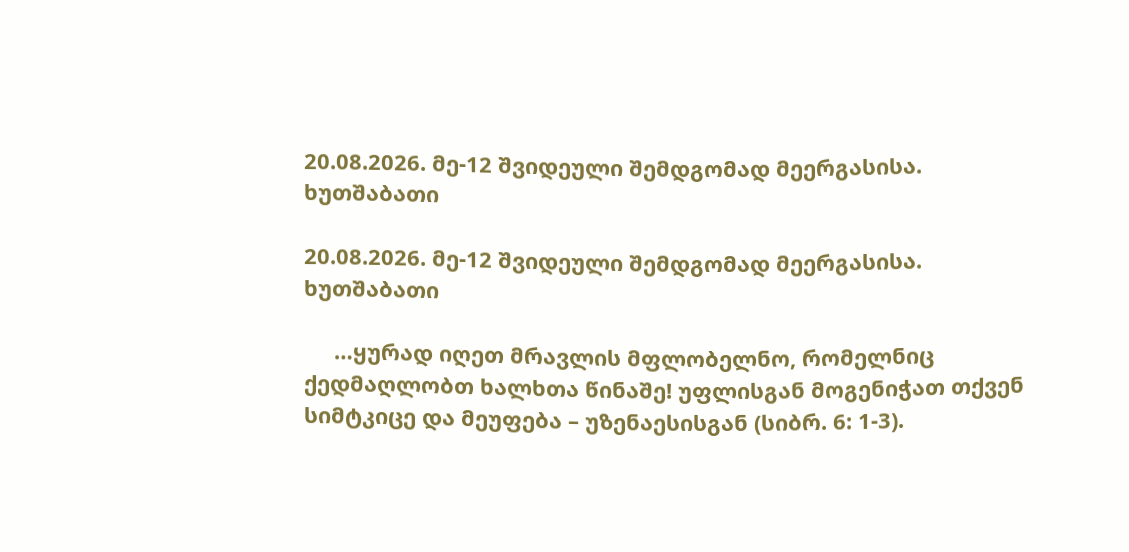20.08.2026. მე-12 შვიდეული შემდგომად მეერგასისა. ხუთშაბათი

20.08.2026. მე-12 შვიდეული შემდგომად მეერგასისა. ხუთშაბათი

     …ყურად იღეთ მრავლის მფლობელნო, რომელნიც ქედმაღლობთ ხალხთა წინაშე! უფლისგან მოგენიჭათ თქვენ სიმტკიცე და მეუფება – უზენაესისგან (სიბრ. 6: 1-3).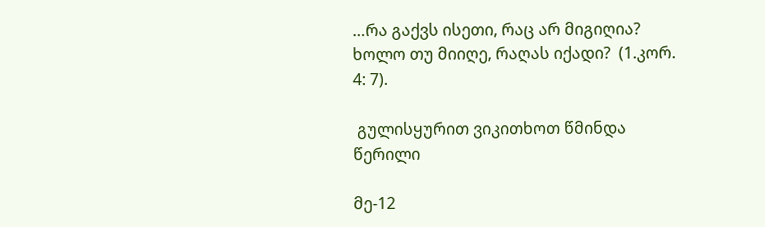…რა გაქვს ისეთი, რაც არ მიგიღია? ხოლო თუ მიიღე, რაღას იქადი?  (1.კორ. 4: 7).

 გულისყურით ვიკითხოთ წმინდა წერილი

მე-12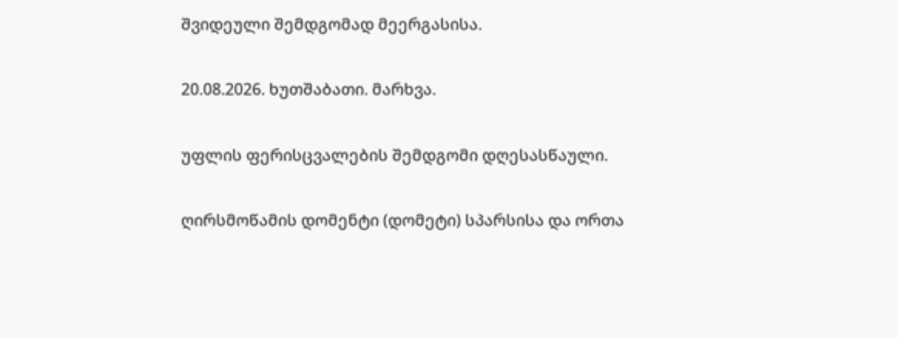შვიდეული შემდგომად მეერგასისა.

20.08.2026. ხუთშაბათი. მარხვა.

უფლის ფერისცვალების შემდგომი დღესასწაული.

ღირსმოწამის დომენტი (დომეტი) სპარსისა და ორთა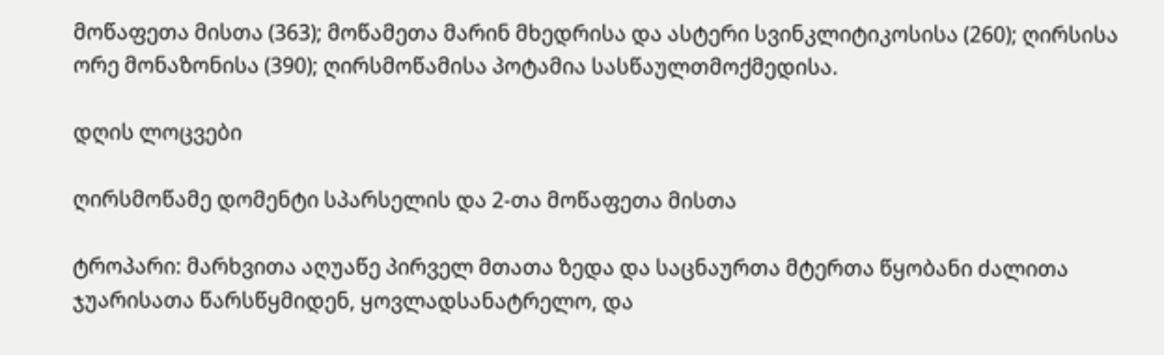მოწაფეთა მისთა (363); მოწამეთა მარინ მხედრისა და ასტერი სვინკლიტიკოსისა (260); ღირსისა ორე მონაზონისა (390); ღირსმოწამისა პოტამია სასწაულთმოქმედისა.

დღის ლოცვები

ღირსმოწამე დომენტი სპარსელის და 2-თა მოწაფეთა მისთა

ტროპარი: მარხვითა აღუაწე პირველ მთათა ზედა და საცნაურთა მტერთა წყობანი ძალითა ჯუარისათა წარსწყმიდენ, ყოვლადსანატრელო, და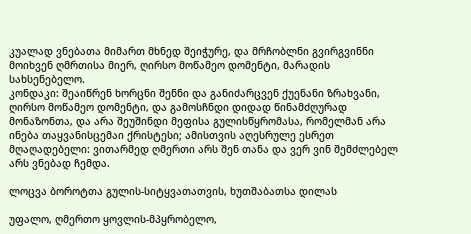კუალად ვნებათა მიმართ მხნედ შეიჭურე, და მრჩობლნი გვირგვინნი მოიხვენ ღმრთისა მიერ, ღირსო მოწამეო დომენტი, მარადის სახსენებელო.
კონდაკი: შეაიწრენ ხორცნი შენნი და განიძარცვენ ქუენანი ზრახვანი, ღირსო მოწამეო დომენტი, და გამოსჩნდი დიდად წინამძღურად მონაზონთა, და არა შეუშინდი მეფისა გულისწყრომასა, რომელმან არა ინება თაყვანისცემაი ქრისტესი; ამისთვის აღესრულე ესრეთ მღაღადებელი: ვითარმედ ღმერთი არს შენ თანა და ვერ ვინ შემძლებელ არს ვნებად ჩემდა.

ლოცვა ბოროტთა გულის-სიტყვათათვის, ხუთშაბათსა დილას

უფალო, ღმერთო ყოვლის-მპყრობელო,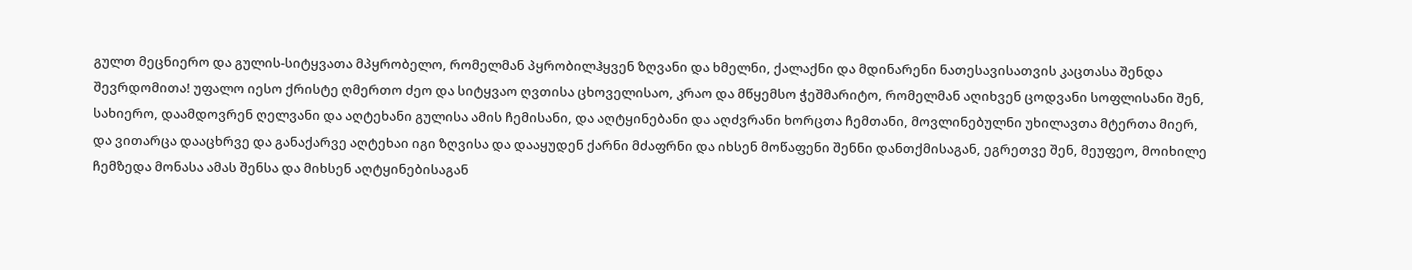გულთ მეცნიერო და გულის-სიტყვათა მპყრობელო, რომელმან პყრობილჰყვენ ზღვანი და ხმელნი, ქალაქნი და მდინარენი ნათესავისათვის კაცთასა შენდა შევრდომითა! უფალო იესო ქრისტე ღმერთო ძეო და სიტყვაო ღვთისა ცხოველისაო, კრაო და მწყემსო ჭეშმარიტო, რომელმან აღიხვენ ცოდვანი სოფლისანი შენ, სახიერო, დაამდოვრენ ღელვანი და აღტეხანი გულისა ამის ჩემისანი, და აღტყინებანი და აღძვრანი ხორცთა ჩემთანი, მოვლინებულნი უხილავთა მტერთა მიერ, და ვითარცა დააცხრვე და განაქარვე აღტეხაი იგი ზღვისა და დააყუდენ ქარნი მძაფრნი და იხსენ მოწაფენი შენნი დანთქმისაგან, ეგრეთვე შენ, მეუფეო, მოიხილე ჩემზედა მონასა ამას შენსა და მიხსენ აღტყინებისაგან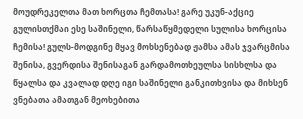მოუდრეკელთა მათ ხორცთა ჩემთასა! გარე უკუნ-აქციე გულისთქმაი ესე საშინელი, წარსაწყმედელი სულისა ხორცისა ჩემისა! გულს-მოდგინე მყავ მოხსენებად ჟამსა ამას ჯვარცმისა შენისა, გვერდისა შენისაგან გარდამოთხეულსა სისხლსა და წყალსა და კვალად დღე იგი საშინელი განკითხვისა და მიხსენ ვნებათა ამათგან მეოხებითა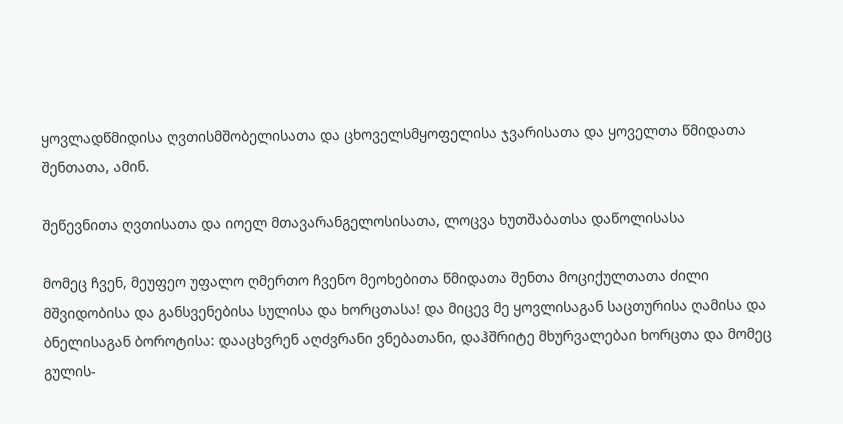ყოვლადწმიდისა ღვთისმშობელისათა და ცხოველსმყოფელისა ჯვარისათა და ყოველთა წმიდათა შენთათა, ამინ.

შეწევნითა ღვთისათა და იოელ მთავარანგელოსისათა, ლოცვა ხუთშაბათსა დაწოლისასა

მომეც ჩვენ, მეუფეო უფალო ღმერთო ჩვენო მეოხებითა წმიდათა შენთა მოციქულთათა ძილი მშვიდობისა და განსვენებისა სულისა და ხორცთასა! და მიცევ მე ყოვლისაგან საცთურისა ღამისა და ბნელისაგან ბოროტისა: დააცხვრენ აღძვრანი ვნებათანი, დაჰშრიტე მხურვალებაი ხორცთა და მომეც გულის-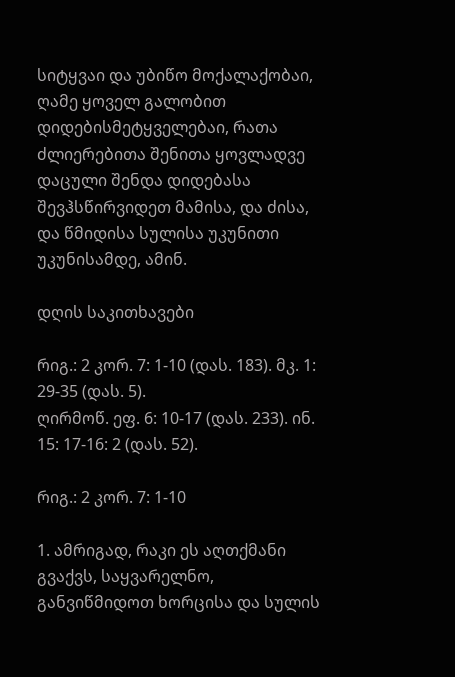სიტყვაი და უბიწო მოქალაქობაი, ღამე ყოველ გალობით დიდებისმეტყველებაი, რათა ძლიერებითა შენითა ყოვლადვე დაცული შენდა დიდებასა შევჰსწირვიდეთ მამისა, და ძისა, და წმიდისა სულისა უკუნითი უკუნისამდე, ამინ.

დღის საკითხავები

რიგ.: 2 კორ. 7: 1-10 (დას. 183). მკ. 1: 29-35 (დას. 5).
ღირმოწ. ეფ. 6: 10-17 (დას. 233). ინ. 15: 17-16: 2 (დას. 52).

რიგ.: 2 კორ. 7: 1-10

1. ამრიგად, რაკი ეს აღთქმანი გვაქვს, საყვარელნო, განვიწმიდოთ ხორცისა და სულის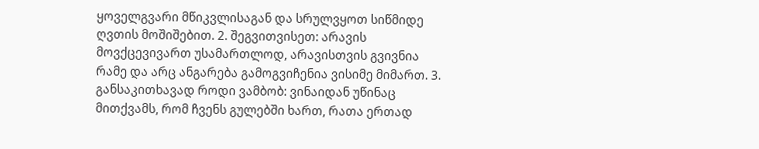ყოველგვარი მწიკვლისაგან და სრულვყოთ სიწმიდე ღვთის მოშიშებით. 2. შეგვითვისეთ: არავის მოვქცევივართ უსამართლოდ, არავისთვის გვივნია რამე და არც ანგარება გამოგვიჩენია ვისიმე მიმართ. 3. განსაკითხავად როდი ვამბობ: ვინაიდან უწინაც მითქვამს, რომ ჩვენს გულებში ხართ, რათა ერთად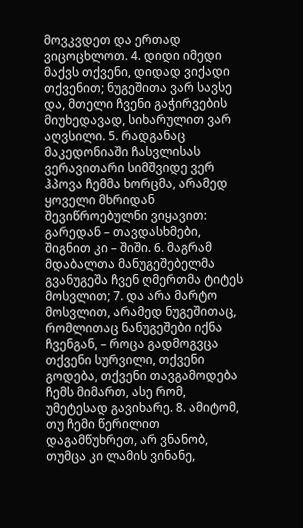მოვკვდეთ და ერთად ვიცოცხლოთ. 4. დიდი იმედი მაქვს თქვენი, დიდად ვიქადი თქვენით; ნუგეშითა ვარ სავსე და, მთელი ჩვენი გაჭირვების მიუხედავად, სიხარულით ვარ აღვსილი. 5. რადგანაც მაკედონიაში ჩასვლისას ვერავითარი სიმშვიდე ვერ ჰპოვა ჩემმა ხორცმა, არამედ ყოველი მხრიდან შევიწროებულნი ვიყავით: გარედან – თავდასხმები, შიგნით კი – შიში. 6. მაგრამ მდაბალთა მანუგეშებელმა გვანუგეშა ჩვენ ღმერთმა ტიტეს მოსვლით; 7. და არა მარტო მოსვლით, არამედ ნუგეშითაც, რომლითაც ნანუგეშები იქნა ჩვენგან, – როცა გადმოგვცა თქვენი სურვილი, თქვენი გოდება, თქვენი თავგამოდება ჩემს მიმართ, ასე რომ, უმეტესად გავიხარე. 8. ამიტომ, თუ ჩემი წერილით დაგამწუხრეთ, არ ვნანობ, თუმცა კი ლამის ვინანე,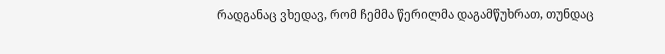რადგანაც ვხედავ, რომ ჩემმა წერილმა დაგამწუხრათ, თუნდაც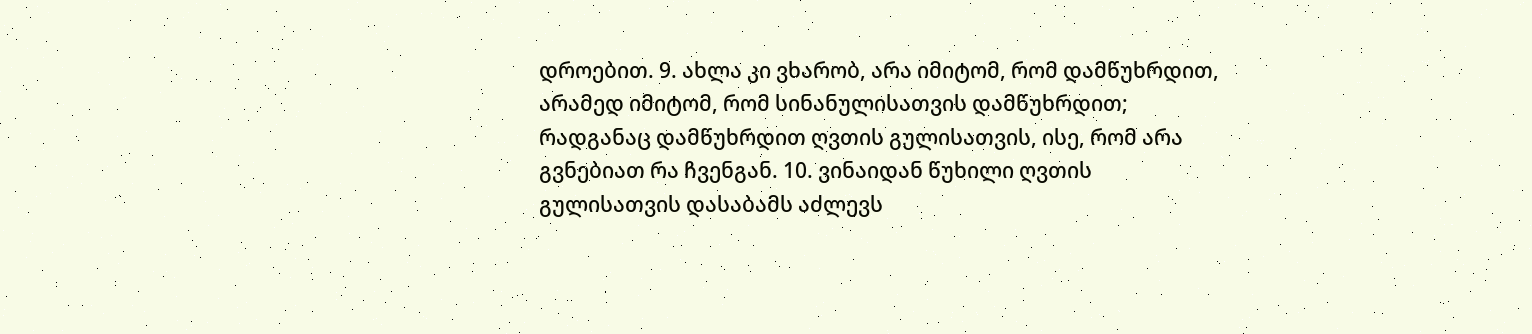დროებით. 9. ახლა კი ვხარობ, არა იმიტომ, რომ დამწუხრდით, არამედ იმიტომ, რომ სინანულისათვის დამწუხრდით; რადგანაც დამწუხრდით ღვთის გულისათვის, ისე, რომ არა გვნებიათ რა ჩვენგან. 10. ვინაიდან წუხილი ღვთის გულისათვის დასაბამს აძლევს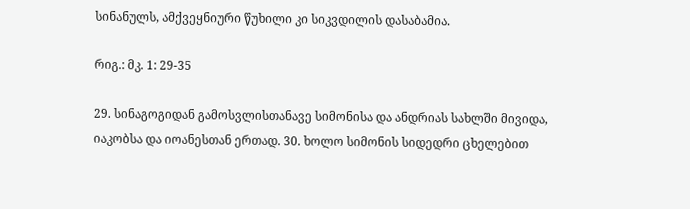სინანულს, ამქვეყნიური წუხილი კი სიკვდილის დასაბამია.

რიგ.: მკ. 1: 29-35

29. სინაგოგიდან გამოსვლისთანავე სიმონისა და ანდრიას სახლში მივიდა, იაკობსა და იოანესთან ერთად. 30. ხოლო სიმონის სიდედრი ცხელებით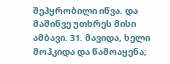შეპყრობილი იწვა. და მაშინვე უთხრეს მისი ამბავი. 31. მავიდა, ხელი მოჰკიდა და წამოაყენა;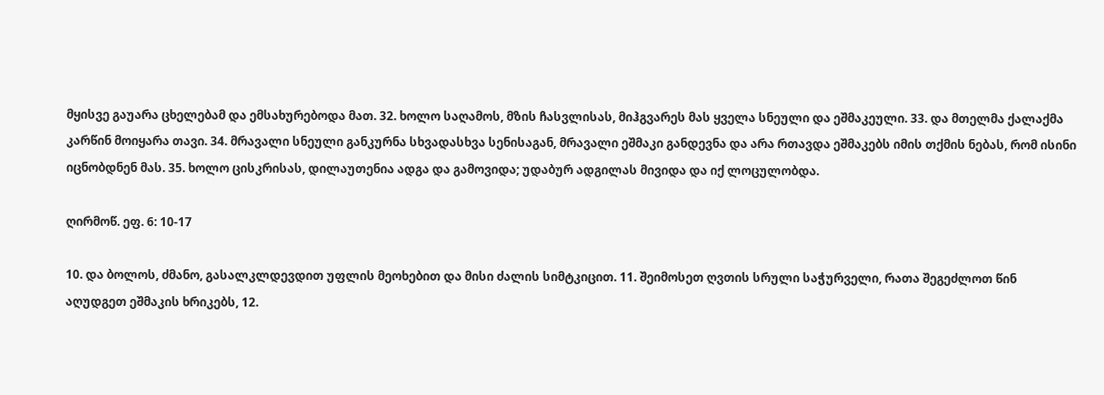მყისვე გაუარა ცხელებამ და ემსახურებოდა მათ. 32. ხოლო საღამოს, მზის ჩასვლისას, მიჰგვარეს მას ყველა სნეული და ეშმაკეული. 33. და მთელმა ქალაქმა კარწინ მოიყარა თავი. 34. მრავალი სნეული განკურნა სხვადასხვა სენისაგან, მრავალი ეშმაკი განდევნა და არა რთავდა ეშმაკებს იმის თქმის ნებას, რომ ისინი იცნობდნენ მას. 35. ხოლო ცისკრისას, დილაუთენია ადგა და გამოვიდა; უდაბურ ადგილას მივიდა და იქ ლოცულობდა.

ღირმოწ. ეფ. 6: 10-17

10. და ბოლოს, ძმანო, გასალკლდევდით უფლის მეოხებით და მისი ძალის სიმტკიცით. 11. შეიმოსეთ ღვთის სრული საჭურველი, რათა შეგეძლოთ წინ აღუდგეთ ეშმაკის ხრიკებს, 12.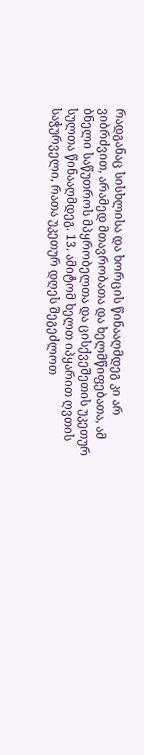რადგანაც სისხლისა და ხორცის წინააღმდეგ კი არ ვიბრძვით, არამედ მთავრობათა და ხელმწიფებათა, ამ ბნელი საწუთროს მპყრობელთა და ცისქვეშეთის უკეთურ სულთა წინააღმდეგ. 13. ამიტომ ხელთ იპყარით ღვთის საჭურველი, რათა უკეთურ დღეს შეგეძლოთ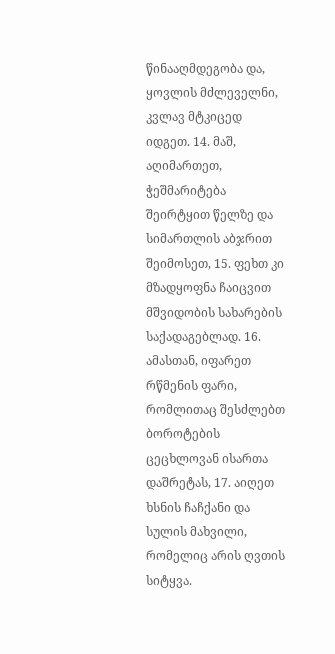წინააღმდეგობა და, ყოვლის მძლეველნი, კვლავ მტკიცედ იდგეთ. 14. მაშ, აღიმართეთ, ჭეშმარიტება შეირტყით წელზე და სიმართლის აბჯრით შეიმოსეთ, 15. ფეხთ კი მზადყოფნა ჩაიცვით მშვიდობის სახარების საქადაგებლად. 16. ამასთან, იფარეთ რწმენის ფარი, რომლითაც შესძლებთ ბოროტების ცეცხლოვან ისართა დაშრეტას, 17. აიღეთ ხსნის ჩაჩქანი და სულის მახვილი, რომელიც არის ღვთის სიტყვა.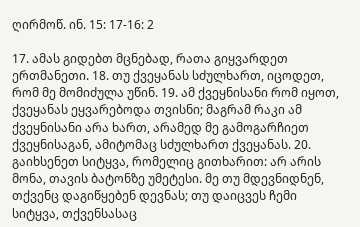ღირმოწ. ინ. 15: 17-16: 2

17. ამას გიდებთ მცნებად, რათა გიყვარდეთ ერთმანეთი. 18. თუ ქვეყანას სძულხართ, იცოდეთ, რომ მე მომიძულა უწინ. 19. ამ ქვეყნისანი რომ იყოთ, ქვეყანას ეყვარებოდა თვისნი; მაგრამ რაკი ამ ქვეყნისანი არა ხართ, არამედ მე გამოგარჩიეთ ქვეყნისაგან, ამიტომაც სძულხართ ქვეყანას. 20. გაიხსენეთ სიტყვა, რომელიც გითხარით: არ არის მონა, თავის ბატონზე უმეტესი. მე თუ მდევნიდნენ, თქვენც დაგიწყებენ დევნას; თუ დაიცვეს ჩემი სიტყვა, თქვენსასაც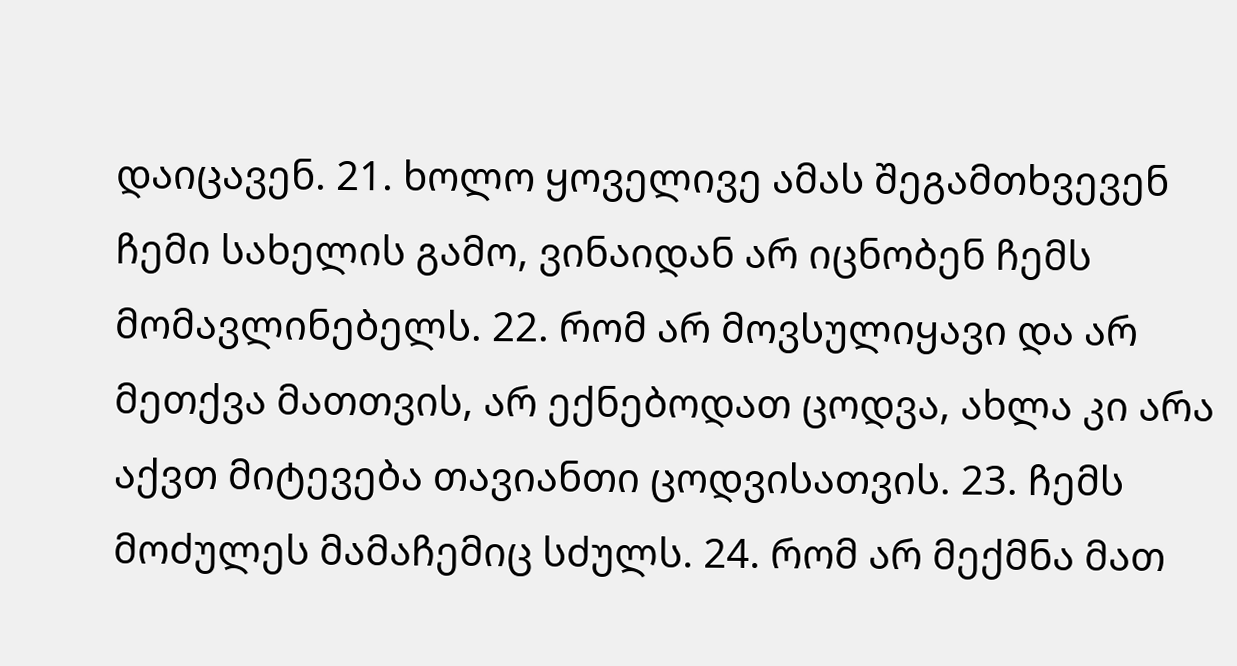დაიცავენ. 21. ხოლო ყოველივე ამას შეგამთხვევენ ჩემი სახელის გამო, ვინაიდან არ იცნობენ ჩემს მომავლინებელს. 22. რომ არ მოვსულიყავი და არ მეთქვა მათთვის, არ ექნებოდათ ცოდვა, ახლა კი არა აქვთ მიტევება თავიანთი ცოდვისათვის. 23. ჩემს მოძულეს მამაჩემიც სძულს. 24. რომ არ მექმნა მათ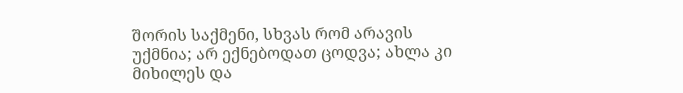შორის საქმენი, სხვას რომ არავის უქმნია; არ ექნებოდათ ცოდვა; ახლა კი მიხილეს და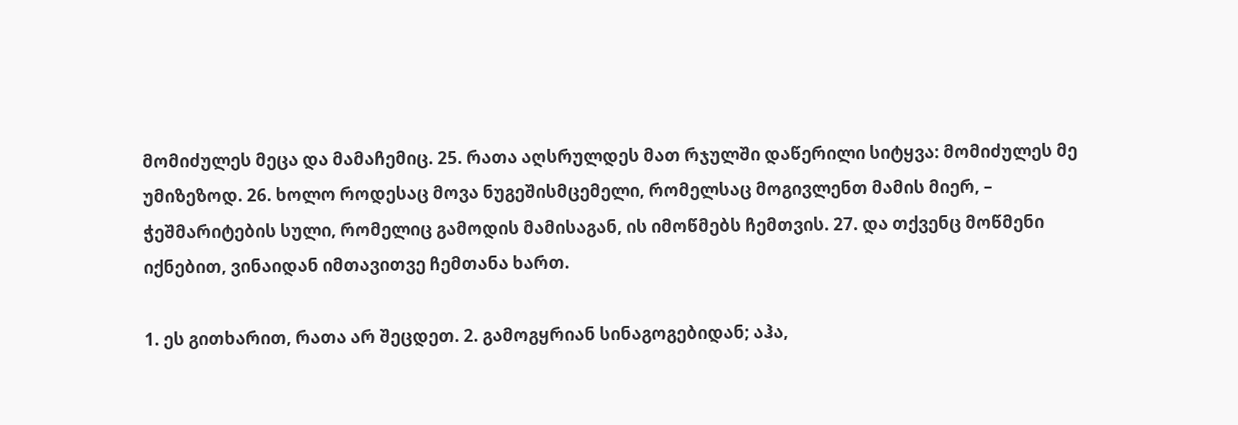მომიძულეს მეცა და მამაჩემიც. 25. რათა აღსრულდეს მათ რჯულში დაწერილი სიტყვა: მომიძულეს მე უმიზეზოდ. 26. ხოლო როდესაც მოვა ნუგეშისმცემელი, რომელსაც მოგივლენთ მამის მიერ, – ჭეშმარიტების სული, რომელიც გამოდის მამისაგან, ის იმოწმებს ჩემთვის. 27. და თქვენც მოწმენი იქნებით, ვინაიდან იმთავითვე ჩემთანა ხართ.

1. ეს გითხარით, რათა არ შეცდეთ. 2. გამოგყრიან სინაგოგებიდან; აჰა,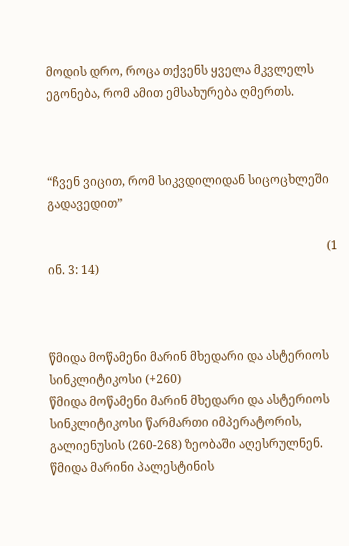მოდის დრო, როცა თქვენს ყველა მკვლელს ეგონება, რომ ამით ემსახურება ღმერთს.



“ჩვენ ვიცით, რომ სიკვდილიდან სიცოცხლეში გადავედით”

                                                                                             (1 ინ. 3: 14)



წმიდა მოწამენი მარინ მხედარი და ასტერიოს სინკლიტიკოსი (+260)
წმიდა მოწამენი მარინ მხედარი და ასტერიოს სინკლიტიკოსი წარმართი იმპერატორის, გალიენუსის (260-268) ზეობაში აღესრულნენ.
წმიდა მარინი პალესტინის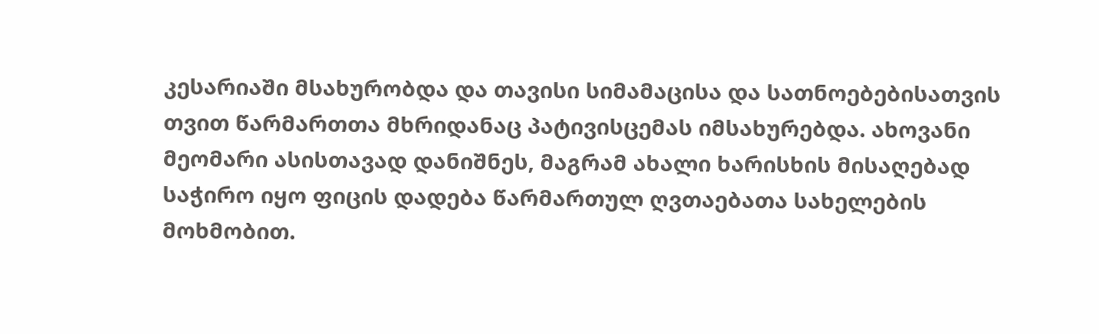კესარიაში მსახურობდა და თავისი სიმამაცისა და სათნოებებისათვის თვით წარმართთა მხრიდანაც პატივისცემას იმსახურებდა. ახოვანი მეომარი ასისთავად დანიშნეს, მაგრამ ახალი ხარისხის მისაღებად საჭირო იყო ფიცის დადება წარმართულ ღვთაებათა სახელების მოხმობით.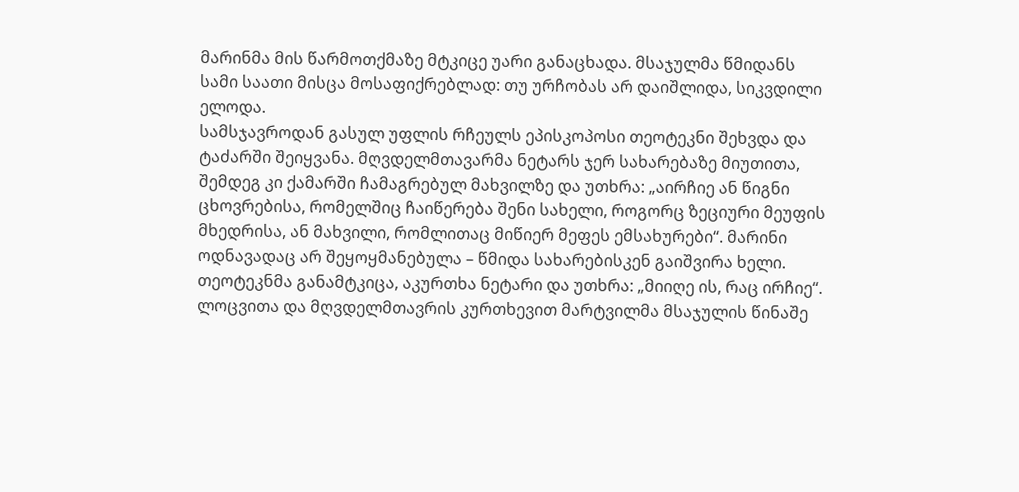მარინმა მის წარმოთქმაზე მტკიცე უარი განაცხადა. მსაჯულმა წმიდანს სამი საათი მისცა მოსაფიქრებლად: თუ ურჩობას არ დაიშლიდა, სიკვდილი ელოდა.
სამსჯავროდან გასულ უფლის რჩეულს ეპისკოპოსი თეოტეკნი შეხვდა და ტაძარში შეიყვანა. მღვდელმთავარმა ნეტარს ჯერ სახარებაზე მიუთითა, შემდეგ კი ქამარში ჩამაგრებულ მახვილზე და უთხრა: „აირჩიე ან წიგნი ცხოვრებისა, რომელშიც ჩაიწერება შენი სახელი, როგორც ზეციური მეუფის მხედრისა, ან მახვილი, რომლითაც მიწიერ მეფეს ემსახურები“. მარინი ოდნავადაც არ შეყოყმანებულა – წმიდა სახარებისკენ გაიშვირა ხელი. თეოტეკნმა განამტკიცა, აკურთხა ნეტარი და უთხრა: „მიიღე ის, რაც ირჩიე“. ლოცვითა და მღვდელმთავრის კურთხევით მარტვილმა მსაჯულის წინაშე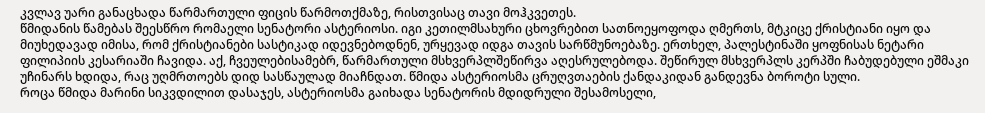კვლავ უარი განაცხადა წარმართული ფიცის წარმოთქმაზე, რისთვისაც თავი მოჰკვეთეს.
წმიდანის წამებას შეესწრო რომაელი სენატორი ასტერიოსი. იგი კეთილმსახური ცხოვრებით სათნოეყოფოდა ღმერთს, მტკიცე ქრისტიანი იყო და მიუხედავად იმისა, რომ ქრისტიანები სასტიკად იდევნებოდნენ, ურყევად იდგა თავის სარწმუნოებაზე. ერთხელ, პალესტინაში ყოფნისას ნეტარი ფილიპიის კესარიაში ჩავიდა. აქ, ჩვეულებისამებრ, წარმართული მსხვერპლშეწირვა აღესრულებოდა. შეწირულ მსხვერპლს კერპში ჩაბუდებული ეშმაკი უჩინარს ხდიდა, რაც უღმრთოებს დიდ სასწაულად მიაჩნდათ. წმიდა ასტერიოსმა ცრუღვთაების ქანდაკიდან განდევნა ბოროტი სული.
როცა წმიდა მარინი სიკვდილით დასაჯეს, ასტერიოსმა გაიხადა სენატორის მდიდრული შესამოსელი,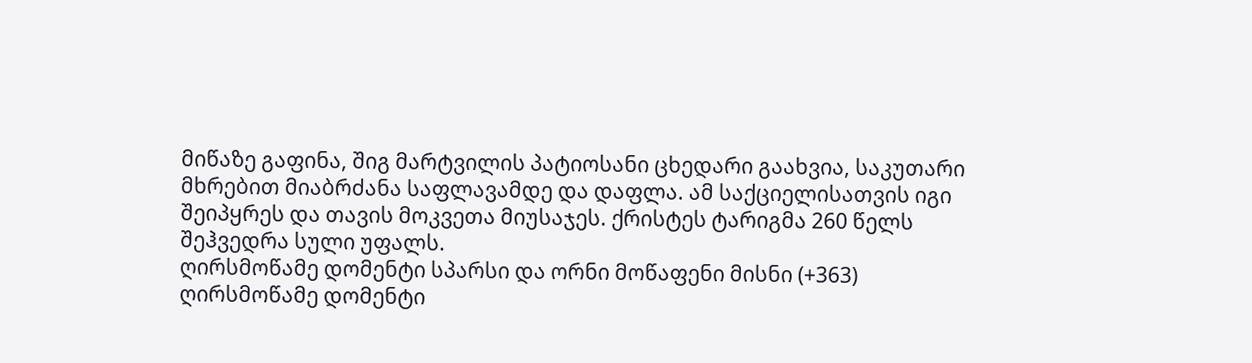მიწაზე გაფინა, შიგ მარტვილის პატიოსანი ცხედარი გაახვია, საკუთარი მხრებით მიაბრძანა საფლავამდე და დაფლა. ამ საქციელისათვის იგი შეიპყრეს და თავის მოკვეთა მიუსაჯეს. ქრისტეს ტარიგმა 260 წელს შეჰვედრა სული უფალს.
ღირსმოწამე დომენტი სპარსი და ორნი მოწაფენი მისნი (+363)
ღირსმოწამე დომენტი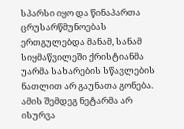სპარსი იყო და წინაპართა ცრუსარწმუნოებას ერთგულებდა მანამ, სანამ სიყმაწვილეში ქრისტიანმა უარმა სახარების სწავლების ნათლით არ გაუნათა გონება. ამის შემდეგ ნეტარმა არ ისურვა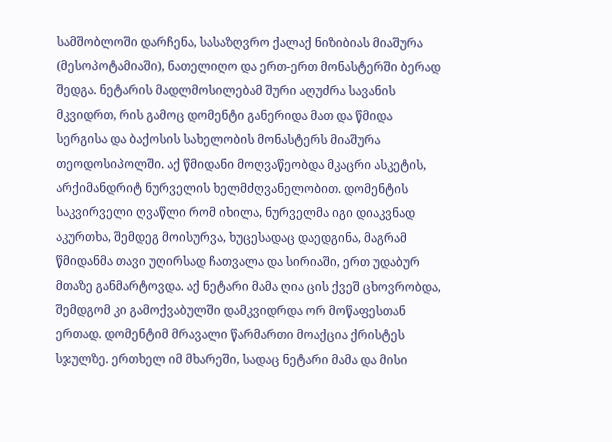სამშობლოში დარჩენა, სასაზღვრო ქალაქ ნიზიბიას მიაშურა (მესოპოტამიაში), ნათელიღო და ერთ-ერთ მონასტერში ბერად შედგა. ნეტარის მადლმოსილებამ შური აღუძრა სავანის მკვიდრთ, რის გამოც დომენტი განერიდა მათ და წმიდა სერგისა და ბაქოსის სახელობის მონასტერს მიაშურა თეოდოსიპოლში. აქ წმიდანი მოღვაწეობდა მკაცრი ასკეტის, არქიმანდრიტ ნურველის ხელმძღვანელობით. დომენტის საკვირველი ღვაწლი რომ იხილა, ნურველმა იგი დიაკვნად აკურთხა, შემდეგ მოისურვა, ხუცესადაც დაედგინა, მაგრამ წმიდანმა თავი უღირსად ჩათვალა და სირიაში, ერთ უდაბურ მთაზე განმარტოვდა. აქ ნეტარი მამა ღია ცის ქვეშ ცხოვრობდა, შემდგომ კი გამოქვაბულში დამკვიდრდა ორ მოწაფესთან ერთად. დომენტიმ მრავალი წარმართი მოაქცია ქრისტეს სჯულზე. ერთხელ იმ მხარეში, სადაც ნეტარი მამა და მისი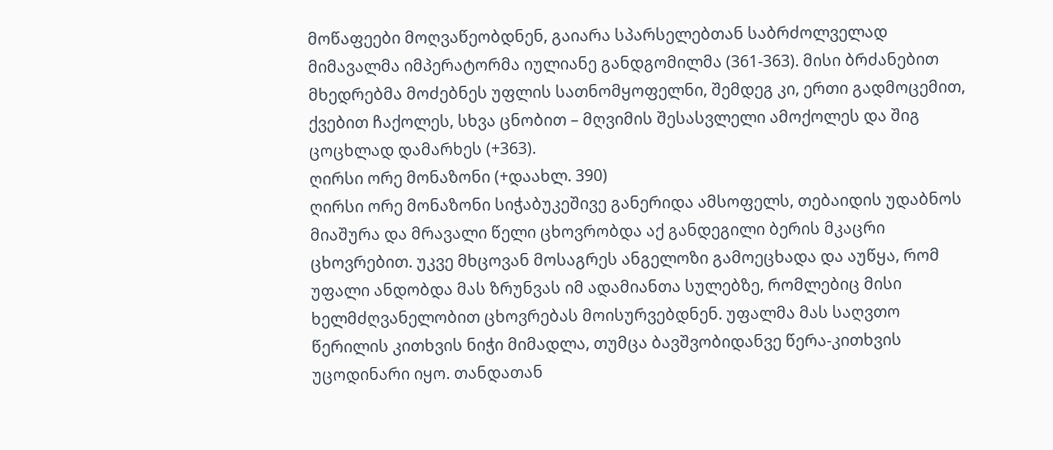მოწაფეები მოღვაწეობდნენ, გაიარა სპარსელებთან საბრძოლველად მიმავალმა იმპერატორმა იულიანე განდგომილმა (361-363). მისი ბრძანებით მხედრებმა მოძებნეს უფლის სათნომყოფელნი, შემდეგ კი, ერთი გადმოცემით, ქვებით ჩაქოლეს, სხვა ცნობით – მღვიმის შესასვლელი ამოქოლეს და შიგ ცოცხლად დამარხეს (+363).
ღირსი ორე მონაზონი (+დაახლ. 390)
ღირსი ორე მონაზონი სიჭაბუკეშივე განერიდა ამსოფელს, თებაიდის უდაბნოს მიაშურა და მრავალი წელი ცხოვრობდა აქ განდეგილი ბერის მკაცრი ცხოვრებით. უკვე მხცოვან მოსაგრეს ანგელოზი გამოეცხადა და აუწყა, რომ უფალი ანდობდა მას ზრუნვას იმ ადამიანთა სულებზე, რომლებიც მისი ხელმძღვანელობით ცხოვრებას მოისურვებდნენ. უფალმა მას საღვთო წერილის კითხვის ნიჭი მიმადლა, თუმცა ბავშვობიდანვე წერა-კითხვის უცოდინარი იყო. თანდათან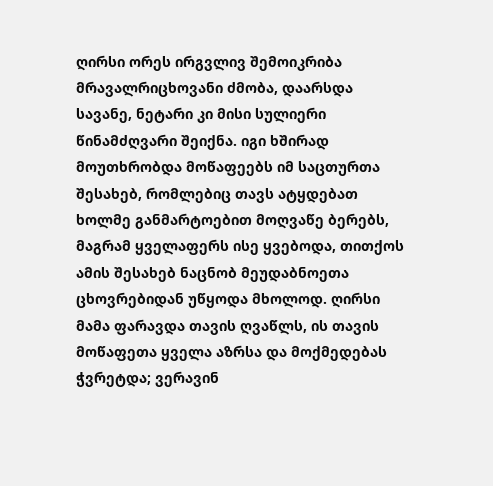ღირსი ორეს ირგვლივ შემოიკრიბა მრავალრიცხოვანი ძმობა, დაარსდა სავანე, ნეტარი კი მისი სულიერი წინამძღვარი შეიქნა. იგი ხშირად მოუთხრობდა მოწაფეებს იმ საცთურთა შესახებ, რომლებიც თავს ატყდებათ ხოლმე განმარტოებით მოღვაწე ბერებს, მაგრამ ყველაფერს ისე ყვებოდა, თითქოს ამის შესახებ ნაცნობ მეუდაბნოეთა ცხოვრებიდან უწყოდა მხოლოდ. ღირსი მამა ფარავდა თავის ღვაწლს, ის თავის მოწაფეთა ყველა აზრსა და მოქმედებას ჭვრეტდა; ვერავინ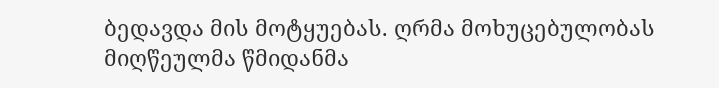ბედავდა მის მოტყუებას. ღრმა მოხუცებულობას მიღწეულმა წმიდანმა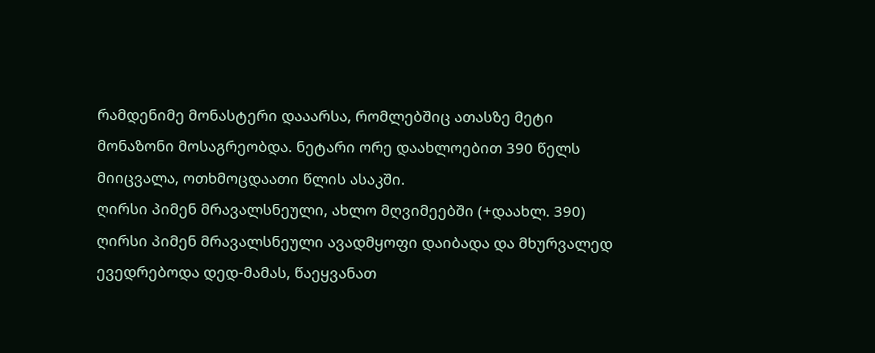რამდენიმე მონასტერი დააარსა, რომლებშიც ათასზე მეტი მონაზონი მოსაგრეობდა. ნეტარი ორე დაახლოებით 390 წელს მიიცვალა, ოთხმოცდაათი წლის ასაკში.
ღირსი პიმენ მრავალსნეული, ახლო მღვიმეებში (+დაახლ. 390)
ღირსი პიმენ მრავალსნეული ავადმყოფი დაიბადა და მხურვალედ ევედრებოდა დედ-მამას, წაეყვანათ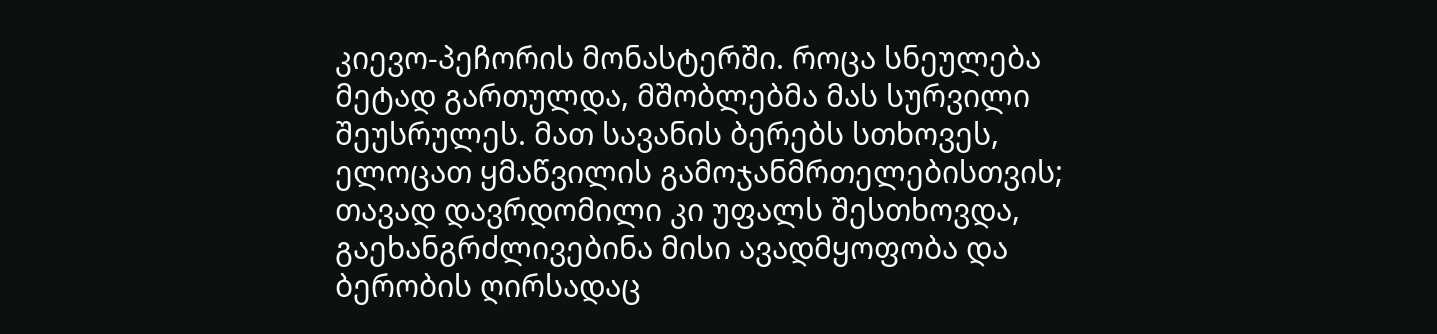კიევო-პეჩორის მონასტერში. როცა სნეულება მეტად გართულდა, მშობლებმა მას სურვილი შეუსრულეს. მათ სავანის ბერებს სთხოვეს, ელოცათ ყმაწვილის გამოჯანმრთელებისთვის; თავად დავრდომილი კი უფალს შესთხოვდა, გაეხანგრძლივებინა მისი ავადმყოფობა და ბერობის ღირსადაც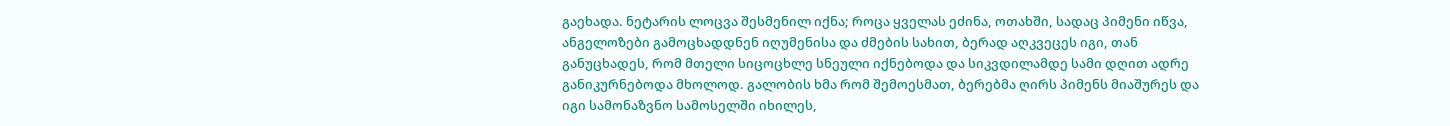გაეხადა. ნეტარის ლოცვა შესმენილ იქნა; როცა ყველას ეძინა, ოთახში, სადაც პიმენი იწვა, ანგელოზები გამოცხადდნენ იღუმენისა და ძმების სახით, ბერად აღკვეცეს იგი, თან განუცხადეს, რომ მთელი სიცოცხლე სნეული იქნებოდა და სიკვდილამდე სამი დღით ადრე განიკურნებოდა მხოლოდ. გალობის ხმა რომ შემოესმათ, ბერებმა ღირს პიმენს მიაშურეს და იგი სამონაზვნო სამოსელში იხილეს,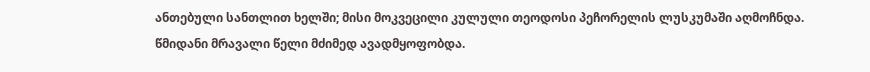ანთებული სანთლით ხელში; მისი მოკვეცილი კულული თეოდოსი პეჩორელის ლუსკუმაში აღმოჩნდა. წმიდანი მრავალი წელი მძიმედ ავადმყოფობდა.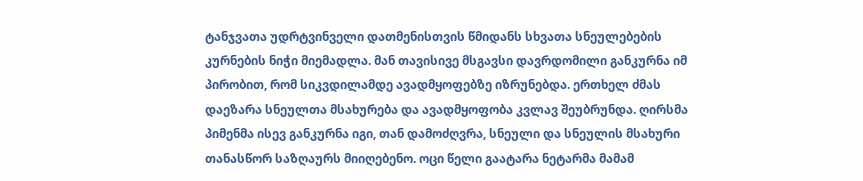ტანჯვათა უდრტვინველი დათმენისთვის წმიდანს სხვათა სნეულებების კურნების ნიჭი მიემადლა. მან თავისივე მსგავსი დავრდომილი განკურნა იმ პირობით, რომ სიკვდილამდე ავადმყოფებზე იზრუნებდა. ერთხელ ძმას დაეზარა სნეულთა მსახურება და ავადმყოფობა კვლავ შეუბრუნდა. ღირსმა პიმენმა ისევ განკურნა იგი, თან დამოძღვრა, სნეული და სნეულის მსახური თანასწორ საზღაურს მიიღებენო. ოცი წელი გაატარა ნეტარმა მამამ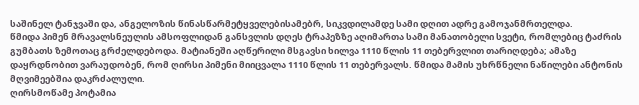საშინელ ტანჯვაში და, ანგელოზის წინასწარმეტყველებისამებრ, სიკვდილამდე სამი დღით ადრე გამოჯანმრთელდა.
წმიდა პიმენ მრავალსნეულის ამსოფლიდან განსვლის დღეს ტრაპეზზე აღიმართა სამი მანათობელი სვეტი, რომლებიც ტაძრის გუმბათს ზემოთაც გრძელდებოდა. მატიანეში აღწერილი მსგავსი ხილვა 1110 წლის 11 თებერვლით თარიღდება; ამაზე დაყრდნობით ვარაუდობენ, რომ ღირსი პიმენი მიიცვალა 1110 წლის 11 თებერვალს. წმიდა მამის უხრწნელი ნაწილები ანტონის მღვიმეებშია დაკრძალული.
ღირსმოწამე პოტამია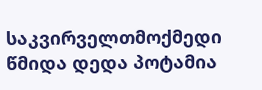საკვირველთმოქმედი
წმიდა დედა პოტამია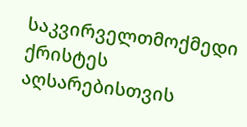საკვირველთმოქმედი ქრისტეს აღსარებისთვის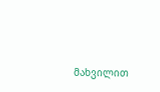მახვილით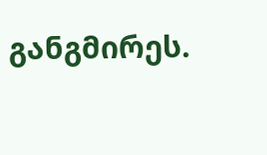განგმირეს.